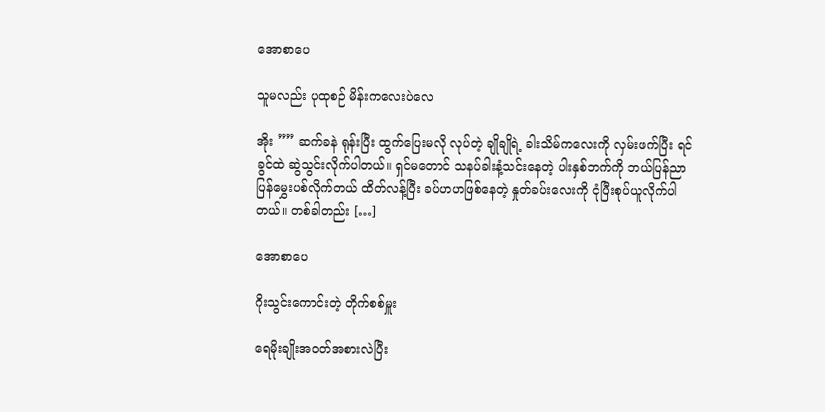အောစာပေ

သူမလည်း ပုထုစဉ် မိန်းကလေးပဲလေ

အိုး ”” ဆက်ခနဲ ရုန်းပြီး ထွက်ပြေးမလို လုပ်တဲ့ ချိုချိုရဲ့ ခါးသိမ်ကလေးကို လှမ်းဖက်ပြီး ရင်ခွင်ထဲ ဆွဲသွင်းလိုက်ပါတယ်။ ရှင်မတောင် သနပ်ခါးနံ့သင်းနေတဲ့ ပါးနှစ်ဘက်ကို ဘယ်ပြန်ညာပြန်မွှေးပစ်လိုက်တယ် ထိတ်လန့်ပြီး ခပ်ဟဟဖြစ်နေတဲ့ နှုတ်ခပ်းလေးကို ငုံပြီးစုပ်ယူလိုက်ပါတယ်။ တစ်ခါတည်း […]

အောစာပေ

ဂိုးသွင်းကောင်းတဲ့ တိုက်စစ်မှူး

ရေမိုးချိုးအဝတ်အစားလဲပြီး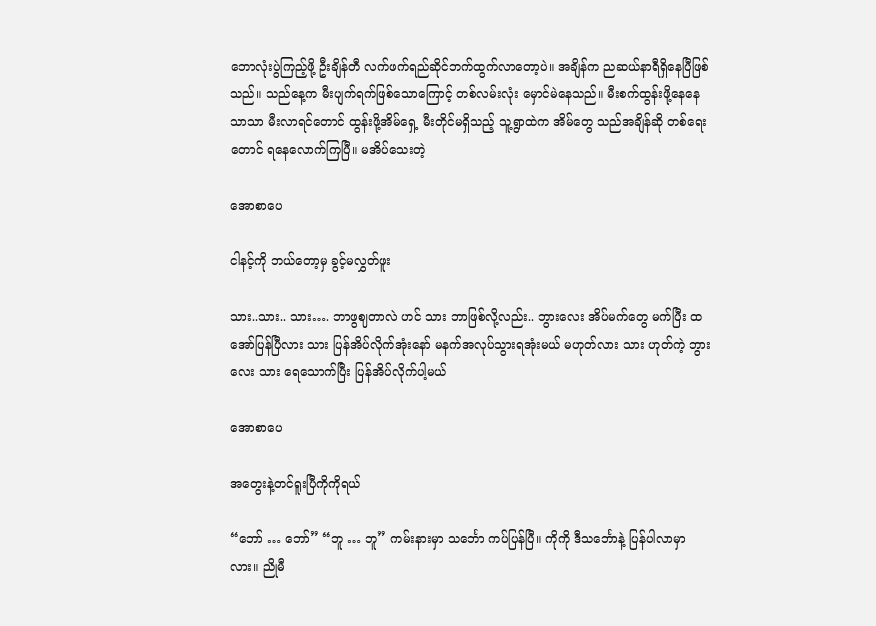ဘောလုံးပွဲကြည့်ဖို့ ဦးချိန်တီ လက်ဖက်ရည်ဆိုင်ဘက်ထွက်လာတော့ပဲ။ အချိန်က ညဆယ်နာရီရှိနေပြီဖြစ်သည်။ သည်နေ့က မီးပျက်ရက်ဖြစ်သောကြောင့် တစ်လမ်းလုံး မှောင်မဲနေသည်။ မီးစက်ထွန်းဖို့နေနေသာသာ မီးလာရင်တောင် ထွန်းဖို့အိမ်ရှေ့ မီးတိုင်မရှိသည့် သူ့ရွာထဲက အိမ်တွေ သည်အချိန်ဆို တစ်ရေးတောင် ရနေလောက်ကြပြီ။ မအိပ်သေးတဲ့

အောစာပေ

ငါနင့်ကို ဘယ်တော့မှ ခွင့်မလွှတ်ဖူး

သား..သား.. သား…. ဘာဖွဈတာလဲ ဟင် သား ဘာဖြစ်လို့လည်း.. ဘွားလေး အိပ်မက်တွေ မက်ပြီး ထအော်ပြန်ပြီလား သား ပြန်အိပ်လိုက်အုံးနော် မနက်အလုပ်သွားရအုံးမယ် မဟုတ်လား သား ဟုတ်ကဲ့ ဘွားလေး သား ရေသောက်ပြီး ပြန်အိပ်လိုက်ပါ့မယ်

အောစာပေ

အတွေးနဲ့တင်ရူးပြီကိုကိုရယ်

“ဘော် … ဘော်” “ဘူ … ဘူ” ကမ်းနားမှာ သင်္ဘော ကပ်ပြန်ပြီ။ ကိုကို ဒီသင်္ဘောနဲ့ ပြန်ပါလာမှာလား။ ညိုမီ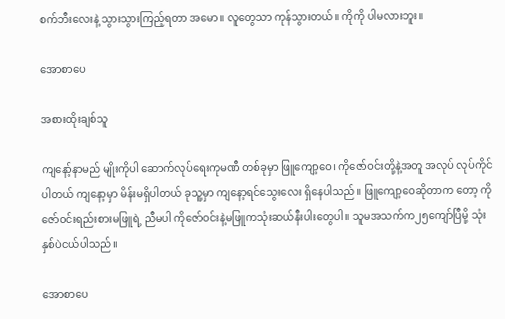စက်ဘီးလေးနဲ့ သွားသွားကြည့်ရတာ အမော။ လူတွေသာ ကုန်သွားတယ်။ ကိုကို ပါမလားဘူး။

အောစာပေ

အစားထိုးချစ်သူ

ကျနော့်နာမည် မျိုးကိုပါ ဆောက်လုပ်ရေးကုမဏီ တစ်ခုမှာ ဖြူကျော့ဝေ၊ ကိုဇော်ဝင်းတို့နဲ့အတူ အလုပ် လုပ်ကိုင်ပါတယ် ကျနော့မှာ မိန်းမရှိပါတယ် ခုသူ့မှာ ကျနော့ရင်သွေးလေး ရှိနေပါသည်။ ဖြူကျော့ဝေဆိုတာက တော့ ကိုဇော်ဝင်းရည်းစားမဖြူရဲ့ ညီမပါ ကိုဇော်ဝင်းနဲ့မဖြူကသုံးဆယ်နီးပါးတွေပါ။ သူမအသက်က၂၅ကျော်ပြီမို့ သုံးနှစ်ပဲငယ်ပါသည်။

အောစာပေ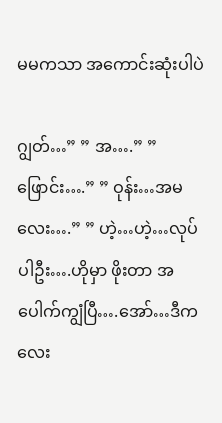မမကသာ အကောင်းဆုံးပါပဲ

ဂျွတ်…” ” အ….” ” ဖြောင်း….” ” ဝုန်း…အမလေး….” ” ဟဲ့…ဟဲ့…လုပ်ပါဦး….ဟိုမှာ ဖိုးတာ အပေါက်ကျွံပြီ….အော်…ဒီကလေး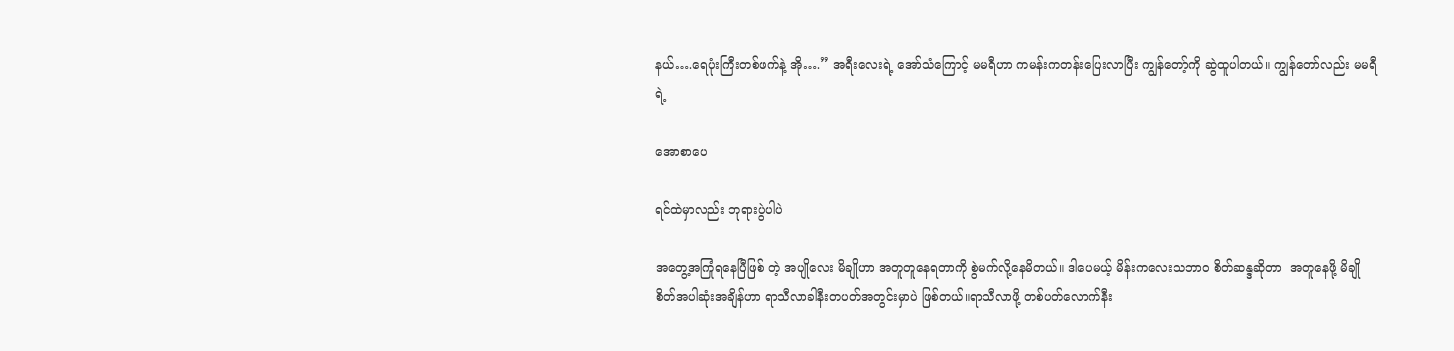နယ်….ရေပုံးကြီးတစ်ဖက်နဲ့ အို….” အရီးလေးရဲ့ အော်သံကြောင့် မမရီဟာ ကမန်းကတန်းပြေးလာပြီး ကျွန်တော့်ကို ဆွဲထူပါတယ်။ ကျွန်တော်လည်း မမရီရဲ့

အောစာပေ

ရင်ထဲမှာလည်း ဘုရားပွဲပါပဲ

အတွေ့အကြုံရနေပြီဖြစ် တဲ့ အပျိုလေး မိချိုဟာ အတူတူနေရတာကို စွဲမက်လို့နေမိတယ်။ ဒါပေမယ့် မိန်းကလေးသဘာ၀ စိတ်ဆန္ဒဆိုတာ  အတူနေဖို့ မိချို စိတ်အပါဆုံးအချိန်ဟာ ရာသီလာခါနီးတပတ်အတွင်းမှာပဲ ဖြစ်တယ်။ရာသီလာဖို့ တစ်ပတ်လောက်နီး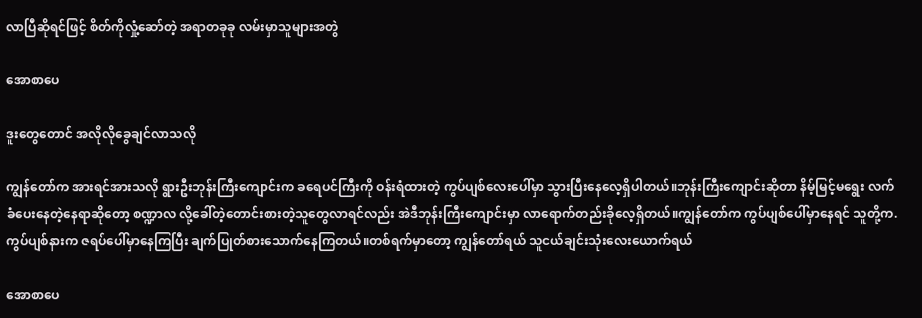လာပြီဆိုရင်ဖြင့် စိတ်ကိုလှုံ့ဆော်တဲ့ အရာတခုခု လမ်းမှာသူများအတွဲ

အောစာပေ

ဒူးတွေတောင် အလိုလိုခွေချင်လာသလို

ကျွန်တော်က အားရင်အားသလို ရွားဦးဘုန်းကြီးကျောင်းက ခရေပင်ကြီးကို ဝန်းရံထားတဲ့ ကွပ်ပျစ်လေးပေါ်မှာ သွားပြီးနေလေ့ရှိပါတယ်။ဘုန်းကြီးကျောင်းဆိုတာ နိမ့်မြင့်မရွေး လက်ခံပေးနေတဲ့နေရာဆိုတော့ စဏ္ဍာလ လို့ခေါ်တဲ့တောင်းစားတဲ့သူတွေလာရင်လည်း အဲဒီဘုန်းကြီးကျောင်းမှာ လာရောက်တည်းခိုလေ့ရှိတယ်။ကျွန်တော်က ကွပ်ပျစ်ပေါ်မှာနေရင် သူတို့က. ကွပ်ပျစ်နားက ဇရပ်ပေါ်မှာနေကြပြီး ချက်ပြုတ်စားသောက်နေကြတယ်။တစ်ရက်မှာတော့ ကျွန်တော်ရယ် သူငယ်ချင်းသုံးလေးယောက်ရယ်

အောစာပေ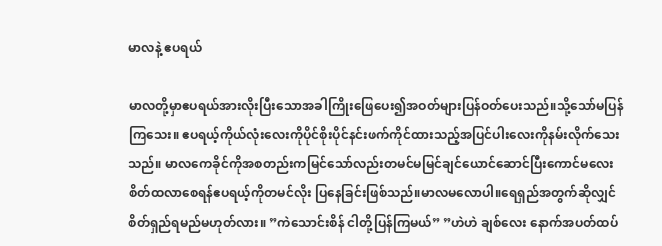မာလနဲ့ ဧပရယ်

မာလတို့မှာဧပရယ်အားလိုးပြီးသောအခါကြိုးဖြေပေး၍အဝတ်များပြန်ဝတ်ပေးသည်။သို့သော်မပြန်ကြသေး။ ဧပရယ့်ကိုယ်လုံးလေးကိုပိုင်စိုးပိုင်နင်းဖက်ကိုင်ထားသည့်အပြင်ပါးလေးကိုနမ်းလိုက်သေးသည်။ မာလကေခိုင်ကိုအစတည်းကမြင်သော်လည်းတမင်မမြင်ချင်ယောင်ဆောင်ပြီးကောင်မလေးစိတ်ထလာစေရန်ဧပရယ့်ကိုတမင်လိုး ပြနေခြင်းဖြစ်သည်။မာလမလောပါ။ရေရှည်အတွက်ဆိုလျှင်စိတ်ရှည်ရမည်မဟုတ်လား။ ”ကဲသောင်းစိန် ငါတို့ပြန်ကြမယ်” ”ဟဲဟဲ ချစ်လေး နောက်အပတ်ထပ်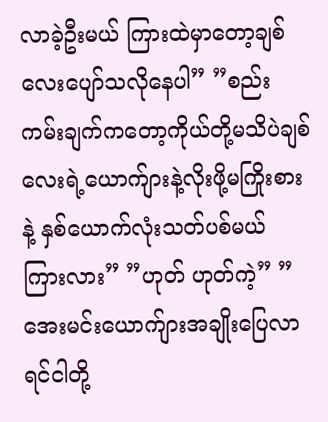လာခဲ့ဦးမယ် ကြားထဲမှာတော့ချစ်လေးပျော်သလိုနေပါ” ”စည်းကမ်းချက်ကတော့ကိုယ်တို့မသိပဲချစ်လေးရဲ့ယောက်ျားနဲ့လိုးဖို့မကြိုးစားနဲ့ နှစ်ယောက်လုံးသတ်ပစ်မယ် ကြားလား” ”ဟုတ် ဟုတ်ကဲ့” ”အေးမင်းယောက်ျားအချိုးပြေလာရင်ငါတို့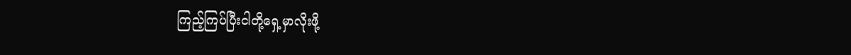ကြည့်ကြပ်ပြီးငါတို့ရှေ့မှာလိုးဖို့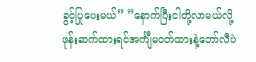ခွင့်ပြုပေးမယ်” ”နောက်ပြီးငါတို့လာမယ်လို့ဖုန်းဆက်ထားရင်အင်္ကျီမဝတ်ထားနဲ့ဘော်လီပဲ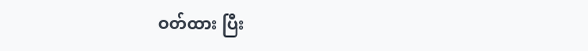ဝတ်ထား ပြီး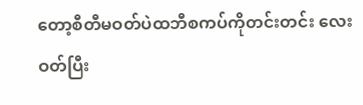တော့စီတီမဝတ်ပဲထဘီစကပ်ကိုတင်းတင်း လေးဝတ်ပြီး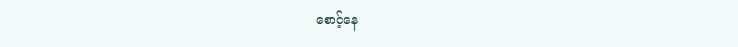စောင့်နေ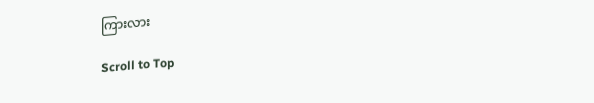ကြားလား

Scroll to Top